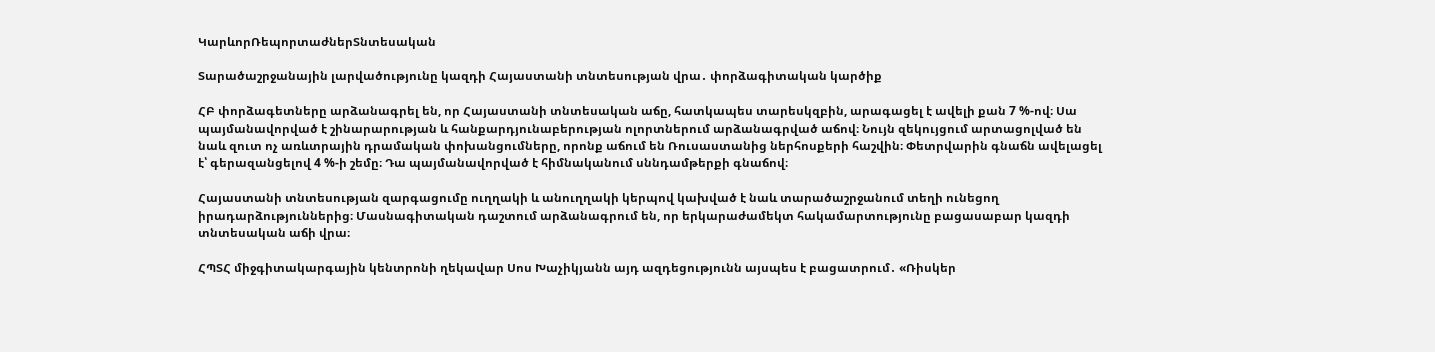ԿարևորՌեպորտաժներՏնտեսական

Տարածաշրջանային լարվածությունը կազդի Հայաստանի տնտեսության վրա․ փորձագիտական կարծիք

ՀԲ փորձագետները արձանագրել են, որ Հայաստանի տնտեսական աճը, հատկապես տարեսկզբին, արագացել է ավելի քան 7 %-ով։ Սա պայմանավորված է շինարարության և հանքարդյունաբերության ոլորտներում արձանագրված աճով։ Նույն զեկույցում արտացոլված են նաև զուտ ոչ առևտրային դրամական փոխանցումները, որոնք աճում են Ռուսաստանից ներհոսքերի հաշվին։ Փետրվարին գնաճն ավելացել է՝ գերազանցելով 4 %-ի շեմը։ Դա պայմանավորված է հիմնականում սննդամթերքի գնաճով։

Հայաստանի տնտեսության զարգացումը ուղղակի և անուղղակի կերպով կախված է նաև տարածաշրջանում տեղի ունեցող իրադարձություններից։ Մասնագիտական դաշտում արձանագրում են, որ երկարաժամեկտ հակամարտությունը բացասաբար կազդի տնտեսական աճի վրա։

ՀՊՏՀ միջգիտակարգային կենտրոնի ղեկավար Սոս Խաչիկյանն այդ ազդեցությունն այսպես է բացատրում․ «Ռիսկեր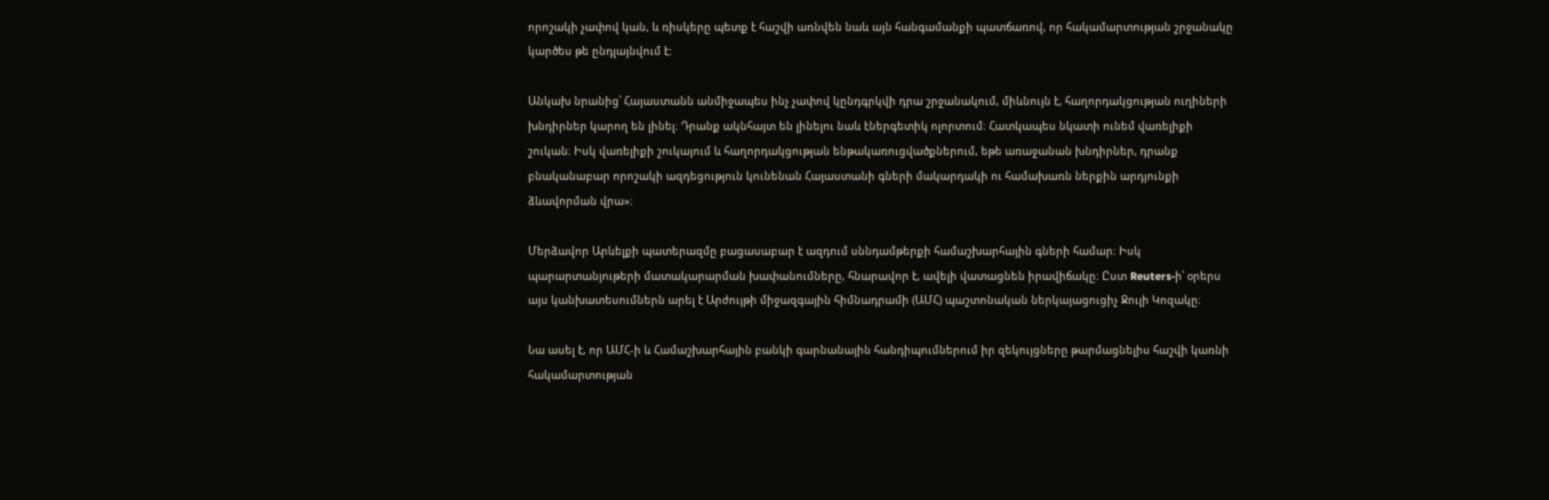որոշակի չափով կան, և ռիսկերը պետք է հաշվի առնվեն նաև այն հանգամանքի պատճառով, որ հակամարտության շրջանակը կարծես թե ընդլայնվում է:

Անկախ նրանից՝ Հայաստանն անմիջապես ինչ չափով կընդգրկվի դրա շրջանակում, միևնույն է, հաղորդակցության ուղիների խնդիրներ կարող են լինել։ Դրանք ակնհայտ են լինելու նաև էներգետիկ ոլորտում։ Հատկապես նկատի ունեմ վառելիքի շուկան։ Իսկ վառելիքի շուկայում և հաղորդակցության ենթակառուցվածքներում, եթե առաջանան խնդիրներ, դրանք բնականաբար որոշակի ազդեցություն կունենան Հայաստանի գների մակարդակի ու համախառն ներքին արդյունքի ձևավորման վրա»։

Մերձավոր Արևելքի պատերազմը բացասաբար է ազդում սննդամթերքի համաշխարհային գների համար։ Իսկ պարարտանյութերի մատակարարման խափանումները, հնարավոր է, ավելի վատացնեն իրավիճակը։ Ըստ Reuters-ի՝ օրերս այս կանխատեսումներն արել է Արժույթի միջազգային հիմնադրամի (ԱՄՀ) պաշտոնական ներկայացուցիչ Ջուլի Կոզակը։

Նա ասել է, որ ԱՄՀ-ի և Համաշխարհային բանկի գարնանային հանդիպումներում իր զեկույցները թարմացնելիս հաշվի կառնի հակամարտության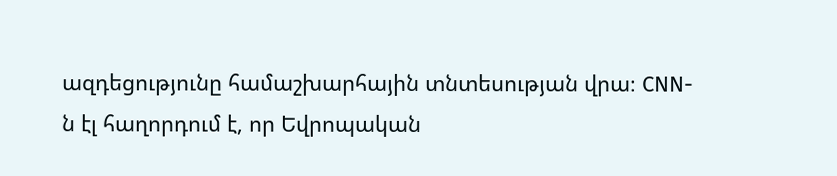ազդեցությունը համաշխարհային տնտեսության վրա։ CNN-ն էլ հաղորդում է, որ Եվրոպական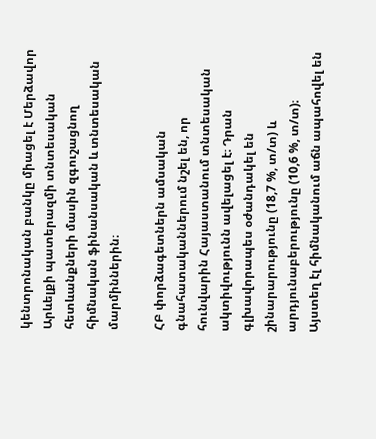կենտրոնական բանկը միացել է Մերձավոր Արևելքի պատերազմի տնտեսական հետևանքների մասին զգուշացնող հիմնական ֆինանսական և տնտեսական մարմիններին։

ՀԲ փորձագետներն ամսական գնահատականներում նշել են, որ հունվարին Հայաստանում տնտեսական ակտիվությունն ավելացել է։ Դրան գլխավորապես օժանդակել են շինարարությունը (18,7 %, տ/տ) և արդյունաբերությունը (10,6 %, տ/տ)։ Այստեղ էլ հիմնականում աճն ապահովել են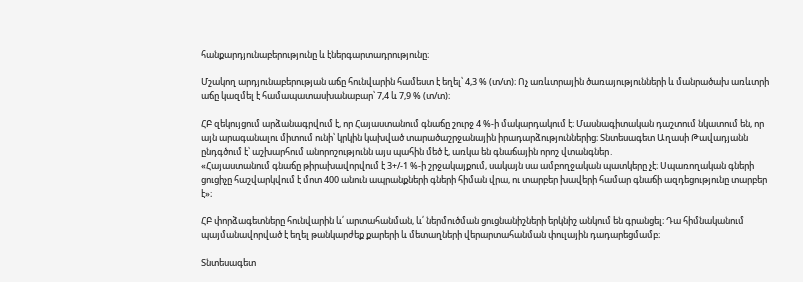հանքարդյունաբերությունը և էներգարտադրությունը։

Մշակող արդյունաբերության աճը հունվարին համեստ է եղել՝ 4,3 % (տ/տ)։ Ոչ առևտրային ծառայությունների և մանրածախ առևտրի աճը կազմել է համապատասխանաբար՝ 7,4 և 7,9 % (տ/տ)։

ՀԲ զեկույցում արձանագրվում է, որ Հայաստանում գնաճը շուրջ 4 %-ի մակարդակում է։ Մասնագիտական դաշտում նկատում են, որ այն արագանալու միտում ունի՝ կրկին կախված տարածաշրջանային իրադարձություններից։ Տնտեսագետ Աղասի Թավադյանն ընդգծում է՝ աշխարհում անորոշությունն այս պահին մեծ է, առկա են գնաճային որոշ վտանգներ․
«Հայաստանում գնաճը թիրախավորվում է 3+/-1 %-ի շրջակայքում, սակայն սա ամբողջական պատկերը չէ։ Սպառողական գների ցուցիչը հաշվարկվում է մոտ 400 անուն ապրանքների գների հիման վրա, ու տարբեր խավերի համար գնաճի ազդեցությունը տարբեր է»։

ՀԲ փորձագետները հունվարին և՛ արտահանման, և՛ ներմուծման ցուցնանիշների երկնիշ անկում են գրանցել։ Դա հիմնականում պայմանավորված է եղել թանկարժեք քարերի և մետաղների վերարտահանման փուլային դադարեցմամբ։

Տնտեսագետ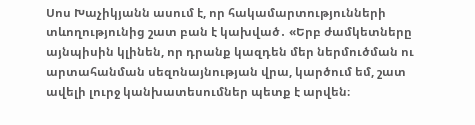Սոս Խաչիկյանն ասում է, որ հակամարտությունների տևողությունից շատ բան է կախված․ «Երբ ժամկետները այնպիսին կլինեն, որ դրանք կազդեն մեր ներմուծման ու արտահանման սեզոնայնության վրա, կարծում եմ, շատ ավելի լուրջ կանխատեսումներ պետք է արվեն։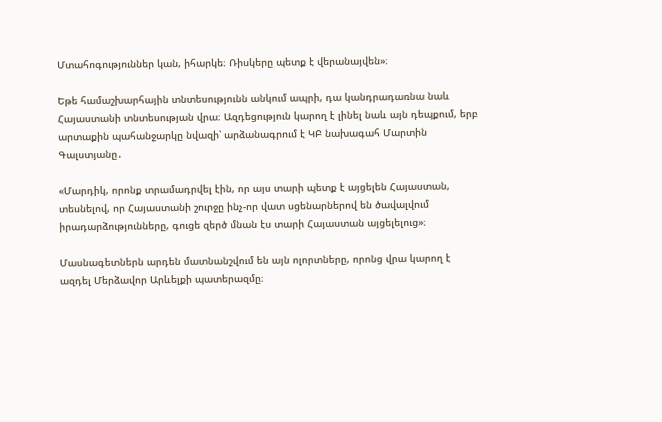Մտահոգություններ կան, իհարկե։ Ռիսկերը պետք է վերանայվեն»։

Եթե համաշխարհային տնտեսությունն անկում ապրի, դա կանդրադառնա նաև Հայաստանի տնտեսության վրա։ Ազդեցություն կարող է լինել նաև այն դեպքում, երբ արտաքին պահանջարկը նվազի՝ արձանագրում է ԿԲ նախագահ Մարտին Գալստյանը․

«Մարդիկ, որոնք տրամադրվել էին, որ այս տարի պետք է այցելեն Հայաստան, տեսնելով, որ Հայաստանի շուրջը ինչ-որ վատ սցենարներով են ծավալվում իրադարձությունները, գուցե զերծ մնան էս տարի Հայաստան այցելելուց»։

Մասնագետներն արդեն մատնանշվում են այն ոլորտները, որոնց վրա կարող է ազդել Մերձավոր Արևելքի պատերազմը։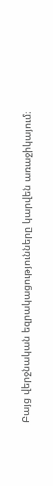Բայց վերջնական եզրակացությունները կարվեն առաջիկայում։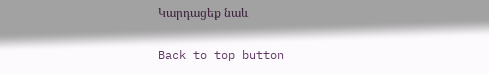Կարդացեք նաև

Back to top button